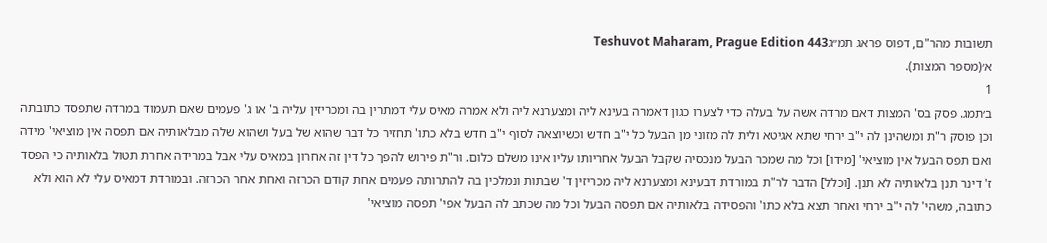תשובות מהר"ם, דפוס פראג תמ״גTeshuvot Maharam, Prague Edition 443
א׳(מספר המצות).
1
ב׳תמג. פסק בס' המצות דאם מרדה אשה על בעלה כדי לצערו כגון דאמרה בעינא ליה ומצערנא ליה ולא אמרה מאיס עלי דמתרין בה ומכריזין עליה ב' או ג' פעמים שאם תעמוד במרדה שתפסד כתובתה וכן פוסק ר"ת ומשהינן לה י"ב ירחי שתא אגיטא ולית לה מזוני מן הבעל כל י"ב חדש וכשיוצאה לסוף י"ב חדש בלא כתו' תחזיר כל דבר שהוא של בעל ושהוא שלה מבלאותיה אם תפסה אין מוציאי' מידה ואם תפס הבעל אין מוציאי' [מידו] וכל מה שמכר הבעל מנכסיה שקבל הבעל אחריותו עליו אינו משלם כלום. ור"ת פירוש להפך כל דין זה אחרון במאיס עלי אבל במרידה אחרת תטול בלאותיה כי הפסד ז' דינר תנן בלאותיה לא תנן. [וכלל] הדבר לר"ת במורדת דבעינא ומצערנא ליה מכריזין ד' שבתות ונמלכין בה להתרותה פעמים אחת קודם הכרזה ואחת אחר הכרזה. ובמורדת דמאיס עלי לא הוא ולא כתובה, משהי' לה י"ב ירחי ואחר תצא בלא כתו' והפסידה בלאותיה אם תפסה הבעל וכל מה שכתב לה הבעל אפי' תפסה מוציאי'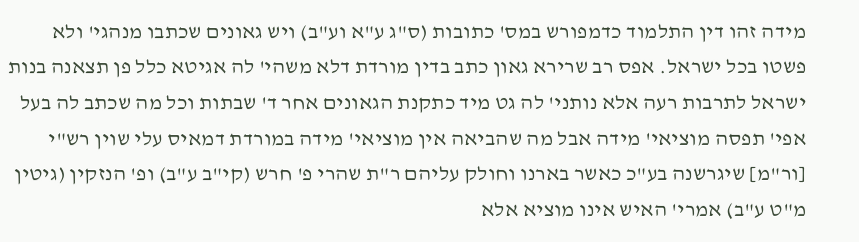מידה זהו דין התלמוד כדמפורש במס' כתובות (ס"ג ע"א וע"ב) ויש גאונים שכתבו מנהגי' ולא פשטו בכל ישראל. אפס רב שרירא גאון כתב בדין מורדת דלא משהי' לה אגיטא כלל פן תצאנה בנות ישראל לתרבות רעה אלא נותני' לה גט מיד כתקנת הגאונים אחר ד' שבתות וכל מה שכתב לה בעל אפי' תפסה מוציאי' מידה אבל מה שהביאה אין מוציאי' מידה במורדת דמאיס עלי שוין רש"י [ור"מ] שיגרשנה בע"כ כאשר בארנו וחולק עליהם ר"ת שהרי פ' חרש (קי"ב ע"ב) ופ' הנזקין (גיטין מ"ט ע"ב) אמרי' האיש אינו מוציא אלא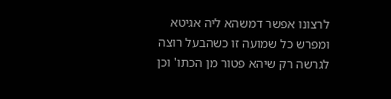לרצונו אפשר דמשהא ליה אגיטא ומפרש כל שמועה זו כשהבעל רוצה לגרשה רק שיהא פטור מן הכתו' וכן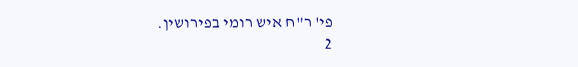פי' ר"ח איש רומי בפירושין.
2